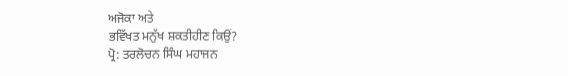ਅਜੋਕਾ ਅਤੇ
ਭਵਿੱਖਤ ਮਨੁੱਖ ਸ਼ਕਤੀਹੀਣ ਕਿਉਂ?
ਪ੍ਰੋ: ਤਰਲੋਚਨ ਸਿੰਘ ਮਹਾਜਨ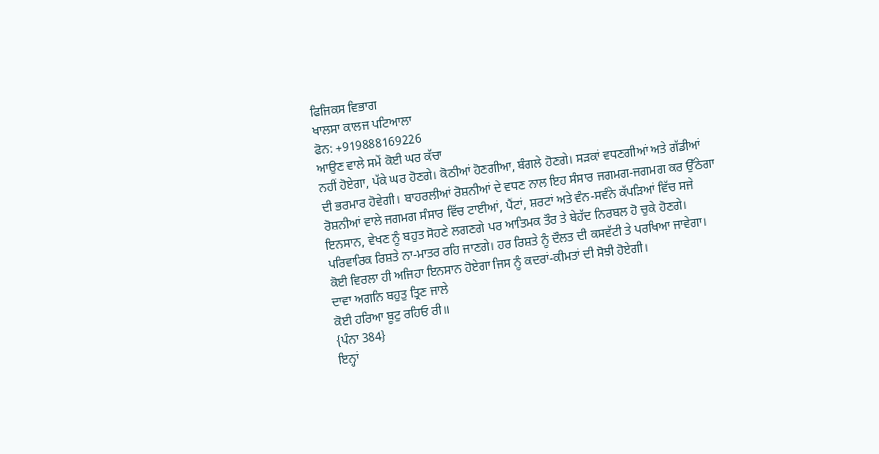ਫਿਜਿਕਸ ਵਿਭਾਗ
ਖਾਲਸਾ ਕਾਲਜ ਪਟਿਆਲਾ
ਫੋਨ: +919888169226
ਆਉਣ ਵਾਲੇ ਸਮੇਂ ਕੋਈ ਘਰ ਕੱਚਾ
ਨਹੀਂ ਹੋਏਗਾ, ਪੱਕੇ ਘਰ ਹੋਣਗੇ। ਕੋਠੀਆਂ ਹੋਣਗੀਆ, ਬੰਗਲੇ ਹੋਣਗੇ। ਸੜਕਾਂ ਵਧਣਗੀਆਂ ਅਤੇ ਗੱਡੀਆਂ
ਦੀ ਭਰਮਾਰ ਹੋਵੇਗੀ। ਬਾਹਰਲੀਆਂ ਰੋਸ਼ਨੀਆਂ ਦੇ ਵਧਣ ਨਾਲ ਇਹ ਸੰਸਾਰ ਜਗਮਗ-ਜਗਮਗ ਕਰ ਉੱਠੇਗਾ
ਰੋਸ਼ਨੀਆਂ ਵਾਲੇ ਜਗਮਗ ਸੰਸਾਰ ਵਿੱਚ ਟਾਈਆਂ, ਪੈਂਟਾਂ, ਸ਼ਰਟਾਂ ਅਤੇ ਵੰਨ-ਸਵੰਨੇ ਕੱਪੜਿਆਂ ਵਿੱਚ ਸਜੇ
ਇਨਸਾਨ, ਵੇਖਣ ਨੂੰ ਬਹੁਤ ਸੋਹਣੇ ਲਗਣਗੇ ਪਰ ਆਤਿਮਕ ਤੌਰ ਤੇ ਬੇਹੱਦ ਨਿਰਬਲ ਹੋ ਚੁਕੇ ਹੋਣਗੇ।
ਪਰਿਵਾਰਿਕ ਰਿਸ਼ਤੇ ਨਾ-ਮਾਤਰ ਰਹਿ ਜਾਣਗੇ। ਹਰ ਰਿਸ਼ਤੇ ਨੂੰ ਦੌਲਤ ਦੀ ਕਸਵੱਟੀ ਤੇ ਪਰਖਿਆ ਜਾਵੇਗਾ।
ਕੋਈ ਵਿਰਲਾ ਹੀ ਅਜਿਹਾ ਇਨਸਾਨ ਹੋਏਗਾ ਜਿਸ ਨੂੰ ਕਦਰਾਂ-ਕੀਮਤਾਂ ਦੀ ਸੋਝੀ ਹੋਏਗੀ।
ਦਾਵਾ ਅਗਨਿ ਬਹੁਤੁ ਤ੍ਰਿਣ ਜਾਲੇ
ਕੋਈ ਹਰਿਆ ਬੂਟੁ ਰਹਿਓ ਰੀ॥
{ਪੰਨਾ 384}
ਇਨ੍ਹਾਂ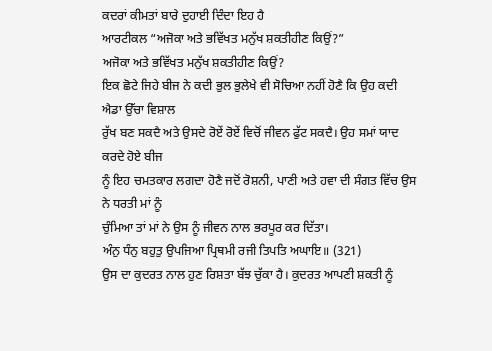ਕਦਰਾਂ ਕੀਮਤਾਂ ਬਾਰੇ ਦੁਹਾਈ ਦਿੰਦਾ ਇਹ ਹੈ
ਆਰਟੀਕਲ “ਅਜੋਕਾ ਅਤੇ ਭਵਿੱਖਤ ਮਨੁੱਖ ਸ਼ਕਤੀਹੀਣ ਕਿਉਂ?”
ਅਜੋਕਾ ਅਤੇ ਭਵਿੱਖਤ ਮਨੁੱਖ ਸ਼ਕਤੀਹੀਣ ਕਿਉਂ?
ਇਕ ਛੋਟੇ ਜਿਹੇ ਬੀਜ ਨੇ ਕਦੀ ਭੁਲ ਭੁਲੇਖੇ ਵੀ ਸੋਚਿਆ ਨਹੀਂ ਹੋਣੈ ਕਿ ਉਹ ਕਦੀ ਐਡਾ ਉੱਚਾ ਵਿਸ਼ਾਲ
ਰੁੱਖ ਬਣ ਸਕਦੈ ਅਤੇ ਉਸਦੇ ਰੋਏਂ ਰੋਏਂ ਵਿਚੋਂ ਜੀਵਨ ਫੁੱਟ ਸਕਦੈ। ਉਹ ਸਮਾਂ ਯਾਦ ਕਰਦੇ ਹੋਏ ਬੀਜ
ਨੂੰ ਇਹ ਚਮਤਕਾਰ ਲਗਦਾ ਹੋਣੈ ਜਦੋਂ ਰੋਸ਼ਨੀ, ਪਾਣੀ ਅਤੇ ਹਵਾ ਦੀ ਸੰਗਤ ਵਿੱਚ ਉਸ ਨੇ ਧਰਤੀ ਮਾਂ ਨੂੰ
ਚੁੰਮਿਆ ਤਾਂ ਮਾਂ ਨੇ ਉਸ ਨੂੰ ਜੀਵਨ ਨਾਲ ਭਰਪੂਰ ਕਰ ਦਿੱਤਾ।
ਅੰਨੁ ਧੰਨੁ ਬਹੁਤੁ ਉਪਜਿਆ ਪ੍ਰਿਥਮੀ ਰਜੀ ਤਿਪਤਿ ਅਘਾਇ॥ (321)
ਉਸ ਦਾ ਕੁਦਰਤ ਨਾਲ ਹੁਣ ਰਿਸ਼ਤਾ ਬੱਝ ਚੁੱਕਾ ਹੈ। ਕੁਦਰਤ ਆਪਣੀ ਸ਼ਕਤੀ ਨੂੰ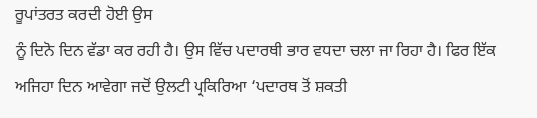ਰੂਪਾਂਤਰਤ ਕਰਦੀ ਹੋਈ ਉਸ
ਨੂੰ ਦਿਨੋ ਦਿਨ ਵੱਡਾ ਕਰ ਰਹੀ ਹੈ। ਉਸ ਵਿੱਚ ਪਦਾਰਥੀ ਭਾਰ ਵਧਦਾ ਚਲਾ ਜਾ ਰਿਹਾ ਹੈ। ਫਿਰ ਇੱਕ
ਅਜਿਹਾ ਦਿਨ ਆਵੇਗਾ ਜਦੋਂ ਉਲਟੀ ਪ੍ਰਕਿਰਿਆ ‘ਪਦਾਰਥ ਤੋਂ ਸ਼ਕਤੀ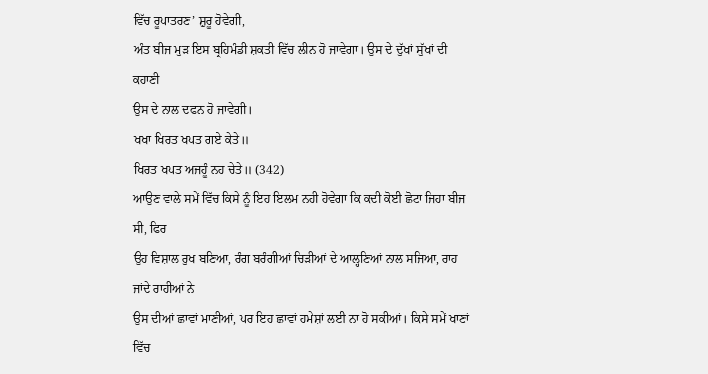ਵਿੱਚ ਰੂਪਾਤਰਣ’ ਸ਼ੁਰੂ ਹੋਵੇਗੀ,
ਅੰਤ ਬੀਜ ਮੁੜ ਇਸ ਬ੍ਰਹਿਮੰਡੀ ਸ਼ਕਤੀ ਵਿੱਚ ਲੀਨ ਹੋ ਜਾਵੇਗਾ। ਉਸ ਦੇ ਦੁੱਖਾਂ ਸੁੱਖਾਂ ਦੀ ਕਹਾਣੀ
ਉਸ ਦੇ ਨਾਲ ਦਫਨ ਹੋ ਜਾਵੇਗੀ।
ਖਖਾ ਖਿਰਤ ਖਪਤ ਗਏ ਕੇਤੇ॥
ਖਿਰਤ ਖਪਤ ਅਜਹੂੰ ਨਹ ਚੇਤੇ॥ (342)
ਆਉਣ ਵਾਲੇ ਸਮੇਂ ਵਿੱਚ ਕਿਸੇ ਨੂੰ ਇਹ ਇਲਮ ਨਹੀ ਹੋਵੇਗਾ ਕਿ ਕਦੀ ਕੋਈ ਛੋਟਾ ਜਿਹਾ ਬੀਜ ਸੀ, ਫਿਰ
ਉਹ ਵਿਸ਼ਾਲ ਰੁਖ ਬਣਿਆ, ਰੰਗ ਬਰੰਗੀਆਂ ਚਿੜੀਆਂ ਦੇ ਆਲ੍ਹਣਿਆਂ ਨਾਲ ਸਜਿਆ, ਰਾਹ ਜਾਂਦੇ ਰਾਹੀਆਂ ਨੇ
ਉਸ ਦੀਆਂ ਛਾਵਾਂ ਮਾਣੀਆਂ, ਪਰ ਇਹ ਛਾਵਾਂ ਹਮੇਸ਼ਾਂ ਲਈ ਨਾ ਹੋ ਸਕੀਆਂ। ਕਿਸੇ ਸਮੇਂ ਖਾਣਾਂ ਵਿੱਚ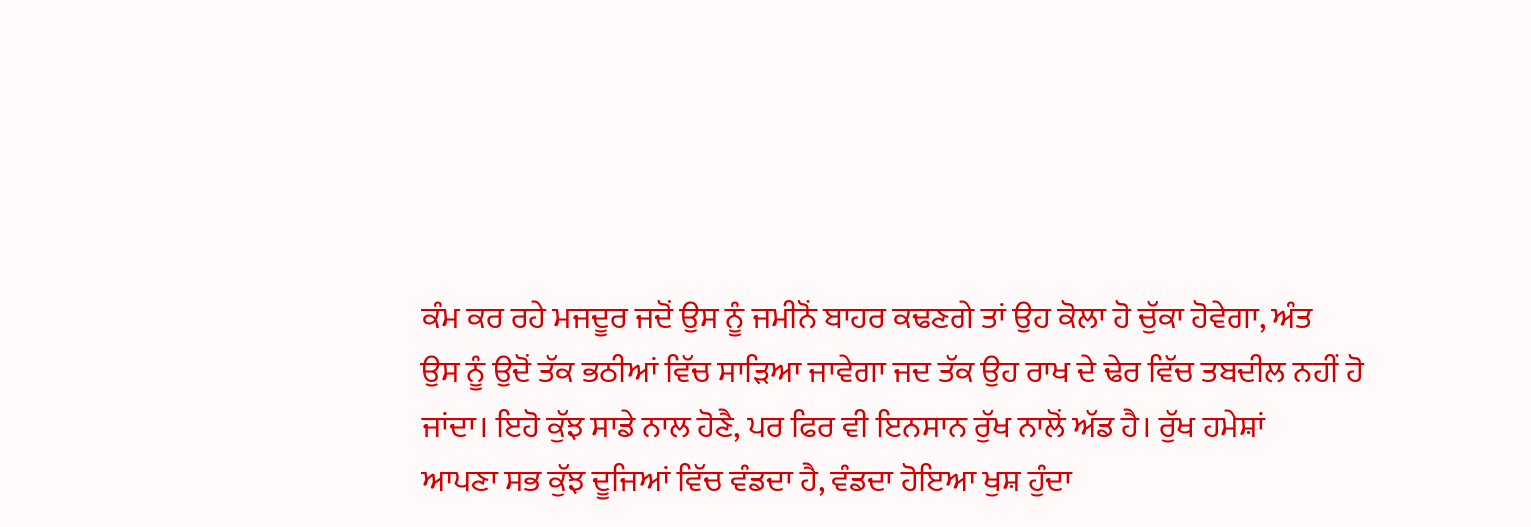ਕੰਮ ਕਰ ਰਹੇ ਮਜਦੂਰ ਜਦੋਂ ਉਸ ਨੂੰ ਜਮੀਨੋਂ ਬਾਹਰ ਕਢਣਗੇ ਤਾਂ ਉਹ ਕੋਲਾ ਹੋ ਚੁੱਕਾ ਹੋਵੇਗਾ, ਅੰਤ
ਉਸ ਨੂੰ ਉਦੋਂ ਤੱਕ ਭਠੀਆਂ ਵਿੱਚ ਸਾੜਿਆ ਜਾਵੇਗਾ ਜਦ ਤੱਕ ਉਹ ਰਾਖ ਦੇ ਢੇਰ ਵਿੱਚ ਤਬਦੀਲ ਨਹੀਂ ਹੋ
ਜਾਂਦਾ। ਇਹੋ ਕੁੱਝ ਸਾਡੇ ਨਾਲ ਹੋਣੈ, ਪਰ ਫਿਰ ਵੀ ਇਨਸਾਨ ਰੁੱਖ ਨਾਲੋਂ ਅੱਡ ਹੈ। ਰੁੱਖ ਹਮੇਸ਼ਾਂ
ਆਪਣਾ ਸਭ ਕੁੱਝ ਦੂਜਿਆਂ ਵਿੱਚ ਵੰਡਦਾ ਹੈ, ਵੰਡਦਾ ਹੋਇਆ ਖੁਸ਼ ਹੁੰਦਾ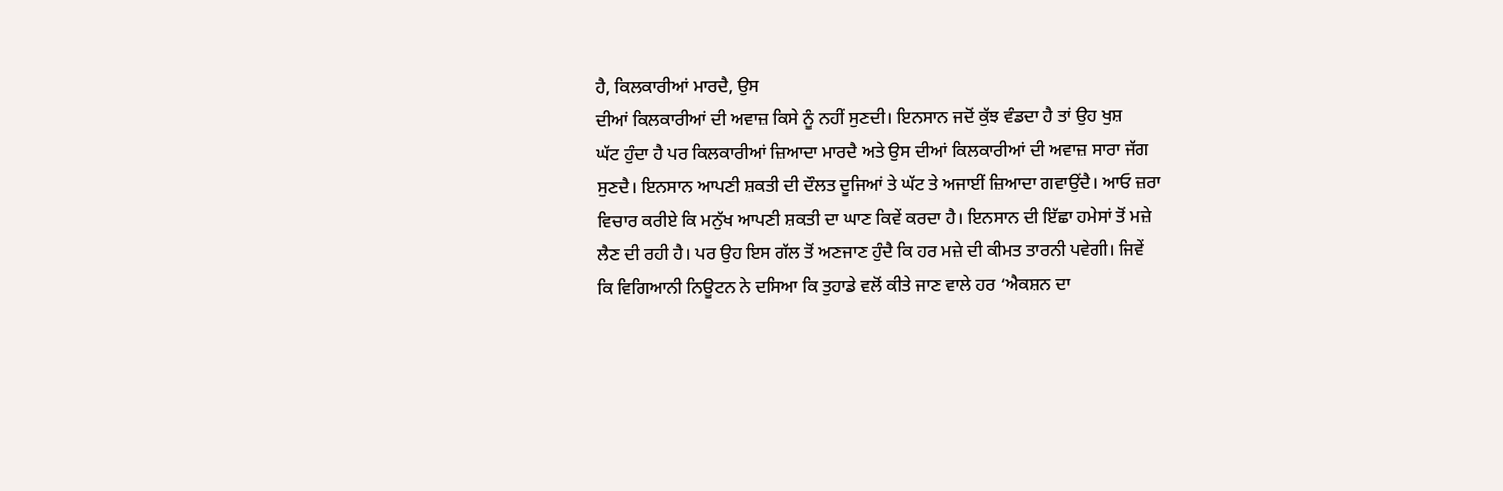ਹੈ, ਕਿਲਕਾਰੀਆਂ ਮਾਰਦੈ, ਉਸ
ਦੀਆਂ ਕਿਲਕਾਰੀਆਂ ਦੀ ਅਵਾਜ਼ ਕਿਸੇ ਨੂੰ ਨਹੀਂ ਸੁਣਦੀ। ਇਨਸਾਨ ਜਦੋਂ ਕੁੱਝ ਵੰਡਦਾ ਹੈ ਤਾਂ ਉਹ ਖੁਸ਼
ਘੱਟ ਹੁੰਦਾ ਹੈ ਪਰ ਕਿਲਕਾਰੀਆਂ ਜ਼ਿਆਦਾ ਮਾਰਦੈ ਅਤੇ ਉਸ ਦੀਆਂ ਕਿਲਕਾਰੀਆਂ ਦੀ ਅਵਾਜ਼ ਸਾਰਾ ਜੱਗ
ਸੁਣਦੈ। ਇਨਸਾਨ ਆਪਣੀ ਸ਼ਕਤੀ ਦੀ ਦੌਲਤ ਦੂਜਿਆਂ ਤੇ ਘੱਟ ਤੇ ਅਜਾਈਂ ਜ਼ਿਆਦਾ ਗਵਾਉਂਦੈ। ਆਓ ਜ਼ਰਾ
ਵਿਚਾਰ ਕਰੀਏ ਕਿ ਮਨੁੱਖ ਆਪਣੀ ਸ਼ਕਤੀ ਦਾ ਘਾਣ ਕਿਵੇਂ ਕਰਦਾ ਹੈ। ਇਨਸਾਨ ਦੀ ਇੱਛਾ ਹਮੇਸਾਂ ਤੋਂ ਮਜ਼ੇ
ਲੈਣ ਦੀ ਰਹੀ ਹੈ। ਪਰ ਉਹ ਇਸ ਗੱਲ ਤੋਂ ਅਣਜਾਣ ਹੁੰਦੈ ਕਿ ਹਰ ਮਜ਼ੇ ਦੀ ਕੀਮਤ ਤਾਰਨੀ ਪਵੇਗੀ। ਜਿਵੇਂ
ਕਿ ਵਿਗਿਆਨੀ ਨਿਊਟਨ ਨੇ ਦਸਿਆ ਕਿ ਤੁਹਾਡੇ ਵਲੋਂ ਕੀਤੇ ਜਾਣ ਵਾਲੇ ਹਰ ‘ਐਕਸ਼ਨ ਦਾ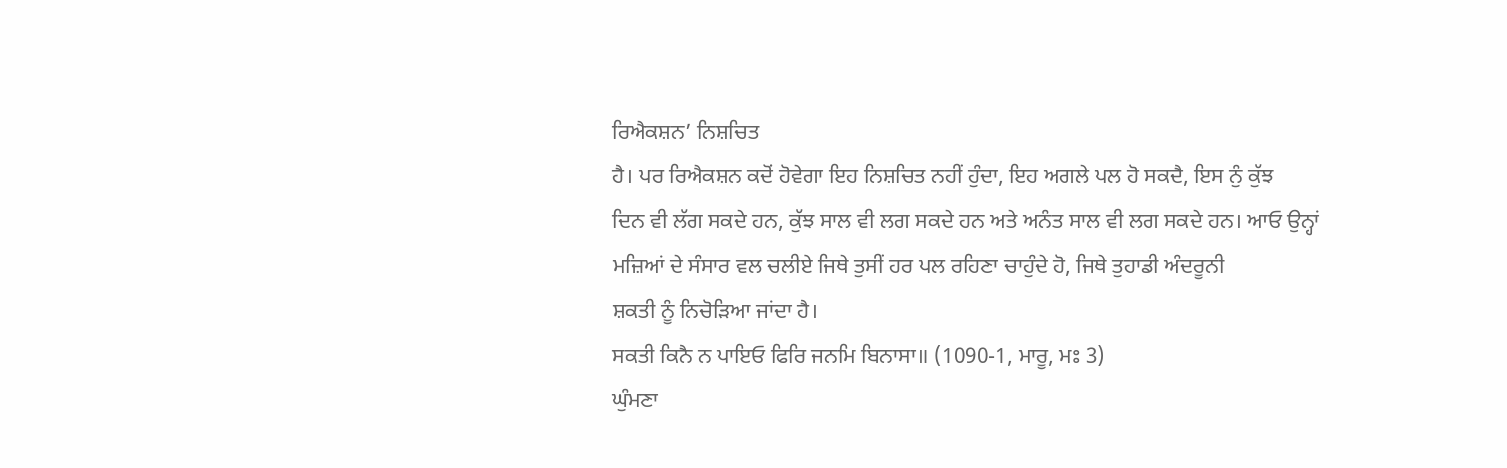ਰਿਐਕਸ਼ਨ’ ਨਿਸ਼ਚਿਤ
ਹੈ। ਪਰ ਰਿਐਕਸ਼ਨ ਕਦੋਂ ਹੋਵੇਗਾ ਇਹ ਨਿਸ਼ਚਿਤ ਨਹੀਂ ਹੁੰਦਾ, ਇਹ ਅਗਲੇ ਪਲ ਹੋ ਸਕਦੈ, ਇਸ ਨੁੰ ਕੁੱਝ
ਦਿਨ ਵੀ ਲੱਗ ਸਕਦੇ ਹਨ, ਕੁੱਝ ਸਾਲ ਵੀ ਲਗ ਸਕਦੇ ਹਨ ਅਤੇ ਅਨੰਤ ਸਾਲ ਵੀ ਲਗ ਸਕਦੇ ਹਨ। ਆਓ ਉਨ੍ਹਾਂ
ਮਜ਼ਿਆਂ ਦੇ ਸੰਸਾਰ ਵਲ ਚਲੀਏ ਜਿਥੇ ਤੁਸੀਂ ਹਰ ਪਲ ਰਹਿਣਾ ਚਾਹੁੰਦੇ ਹੋ, ਜਿਥੇ ਤੁਹਾਡੀ ਅੰਦਰੂਨੀ
ਸ਼ਕਤੀ ਨੂੰ ਨਿਚੋੜਿਆ ਜਾਂਦਾ ਹੈ।
ਸਕਤੀ ਕਿਨੈ ਨ ਪਾਇਓ ਫਿਰਿ ਜਨਮਿ ਬਿਨਾਸਾ॥ (1090-1, ਮਾਰੂ, ਮਃ 3)
ਘੁੰਮਣਾ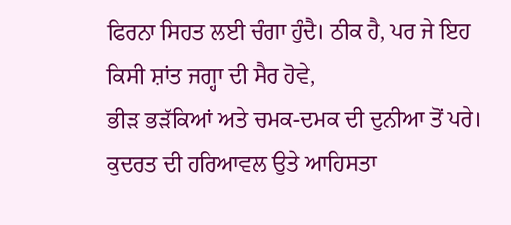ਫਿਰਨਾ ਸਿਹਤ ਲਈ ਚੰਗਾ ਹੁੰਦੈ। ਠੀਕ ਹੈ, ਪਰ ਜੇ ਇਹ ਕਿਸੀ ਸ਼ਾਂਤ ਜਗ੍ਹਾ ਦੀ ਸੈਰ ਹੋਵੇ,
ਭੀੜ ਭੜੱਕਿਆਂ ਅਤੇ ਚਮਕ-ਦਮਕ ਦੀ ਦੁਨੀਆ ਤੋਂ ਪਰੇ। ਕੁਦਰਤ ਦੀ ਹਰਿਆਵਲ ਉਤੇ ਆਹਿਸਤਾ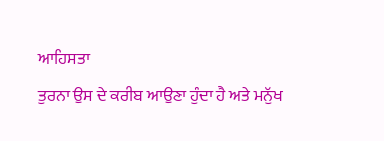ਆਹਿਸਤਾ
ਤੁਰਨਾ ਉਸ ਦੇ ਕਰੀਬ ਆਉਣਾ ਹੁੰਦਾ ਹੈ ਅਤੇ ਮਨੁੱਖ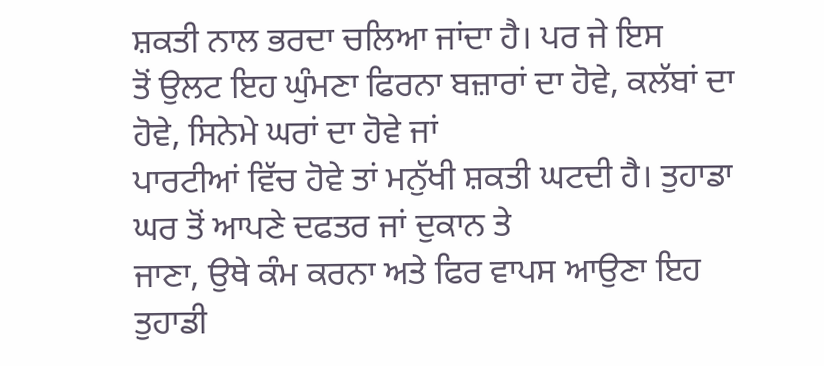ਸ਼ਕਤੀ ਨਾਲ ਭਰਦਾ ਚਲਿਆ ਜਾਂਦਾ ਹੈ। ਪਰ ਜੇ ਇਸ
ਤੋਂ ਉਲਟ ਇਹ ਘੁੰਮਣਾ ਫਿਰਨਾ ਬਜ਼ਾਰਾਂ ਦਾ ਹੋਵੇ, ਕਲੱਬਾਂ ਦਾ ਹੋਵੇ, ਸਿਨੇਮੇ ਘਰਾਂ ਦਾ ਹੋਵੇ ਜਾਂ
ਪਾਰਟੀਆਂ ਵਿੱਚ ਹੋਵੇ ਤਾਂ ਮਨੁੱਖੀ ਸ਼ਕਤੀ ਘਟਦੀ ਹੈ। ਤੁਹਾਡਾ ਘਰ ਤੋਂ ਆਪਣੇ ਦਫਤਰ ਜਾਂ ਦੁਕਾਨ ਤੇ
ਜਾਣਾ, ਉਥੇ ਕੰਮ ਕਰਨਾ ਅਤੇ ਫਿਰ ਵਾਪਸ ਆਉਣਾ ਇਹ ਤੁਹਾਡੀ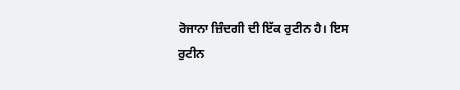ਰੋਜਾਨਾ ਜ਼ਿੰਦਗੀ ਦੀ ਇੱਕ ਰੁਟੀਨ ਹੈ। ਇਸ
ਰੁਟੀਨ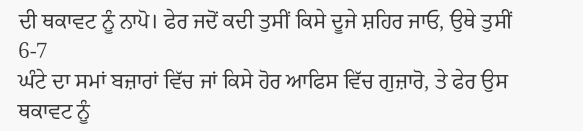ਦੀ ਥਕਾਵਟ ਨੂੰ ਨਾਪੋ। ਫੇਰ ਜਦੋਂ ਕਦੀ ਤੁਸੀਂ ਕਿਸੇ ਦੂਜੇ ਸ਼ਹਿਰ ਜਾਓ, ਉਥੇ ਤੁਸੀਂ 6-7
ਘੰਟੇ ਦਾ ਸਮਾਂ ਬਜ਼ਾਰਾਂ ਵਿੱਚ ਜਾਂ ਕਿਸੇ ਹੋਰ ਆਫਿਸ ਵਿੱਚ ਗੁਜ਼ਾਰੋ, ਤੇ ਫੇਰ ਉਸ ਥਕਾਵਟ ਨੂੰ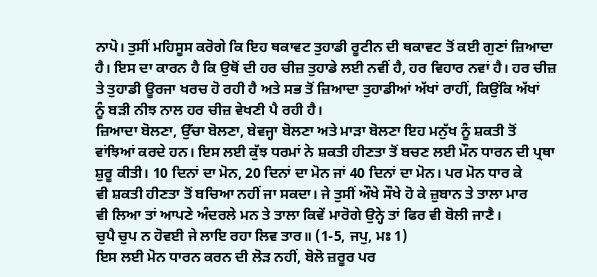ਨਾਪੋ। ਤੁਸੀਂ ਮਹਿਸੂਸ ਕਰੋਗੇ ਕਿ ਇਹ ਥਕਾਵਟ ਤੁਹਾਡੀ ਰੂਟੀਨ ਦੀ ਥਕਾਵਟ ਤੋਂ ਕਈ ਗੁਣਾਂ ਜ਼ਿਆਦਾ
ਹੈ। ਇਸ ਦਾ ਕਾਰਨ ਹੈ ਕਿ ਉਥੋਂ ਦੀ ਹਰ ਚੀਜ਼ ਤੁਹਾਡੇ ਲਈ ਨਵੀਂ ਹੈ, ਹਰ ਵਿਹਾਰ ਨਵਾਂ ਹੈ। ਹਰ ਚੀਜ਼
ਤੇ ਤੁਹਾਡੀ ਊਰਜਾ ਖਰਚ ਹੋ ਰਹੀ ਹੈ ਅਤੇ ਸਭ ਤੋਂ ਜ਼ਿਆਦਾ ਤੁਹਾਡੀਆਂ ਅੱਖਾਂ ਰਾਹੀਂ, ਕਿਉਂਕਿ ਅੱਖਾਂ
ਨੂੰ ਬੜੀ ਨੀਝ ਨਾਲ ਹਰ ਚੀਜ਼ ਵੇਖਣੀ ਪੈ ਰਹੀ ਹੈ।
ਜ਼ਿਆਦਾ ਬੋਲਣਾ, ਉੱਚਾ ਬੋਲਣਾ, ਬੇਵਜ੍ਹਾ ਬੋਲਣਾ ਅਤੇ ਮਾੜਾ ਬੋਲਣਾ ਇਹ ਮਨੁੱਖ ਨੂੰ ਸ਼ਕਤੀ ਤੋਂ
ਵਾਂਝਿਆਂ ਕਰਦੇ ਹਨ। ਇਸ ਲਈ ਕੁੱਝ ਧਰਮਾਂ ਨੇ ਸ਼ਕਤੀ ਹੀਣਤਾ ਤੋਂ ਬਚਣ ਲਈ ਮੌਨ ਧਾਰਨ ਦੀ ਪ੍ਰਥਾ
ਸ਼ੁਰੂ ਕੀਤੀ। 10 ਦਿਨਾਂ ਦਾ ਮੋਨ, 20 ਦਿਨਾਂ ਦਾ ਮੋਨ ਜਾਂ 40 ਦਿਨਾਂ ਦਾ ਮੋਨ। ਪਰ ਮੋਨ ਧਾਰ ਕੇ
ਵੀ ਸ਼ਕਤੀ ਹੀਣਤਾ ਤੋਂ ਬਚਿਆ ਨਹੀਂ ਜਾ ਸਕਦਾ। ਜੇ ਤੁਸੀਂ ਔਖੇ ਸੌਖੇ ਹੋ ਕੇ ਜ਼ੁਬਾਨ ਤੇ ਤਾਲਾ ਮਾਰ
ਵੀ ਲਿਆ ਤਾਂ ਆਪਣੇ ਅੰਦਰਲੇ ਮਨ ਤੇ ਤਾਲਾ ਕਿਵੇਂ ਮਾਰੋਗੇ ਉਨ੍ਹੇ ਤਾਂ ਫਿਰ ਵੀ ਬੋਲੀ ਜਾਣੈ।
ਚੁਪੈ ਚੁਪ ਨ ਹੋਵਈ ਜੇ ਲਾਇ ਰਹਾ ਲਿਵ ਤਾਰ॥ (1-5, ਜਪੁ, ਮਃ 1)
ਇਸ ਲਈ ਮੋਨ ਧਾਰਨ ਕਰਨ ਦੀ ਲੋੜ ਨਹੀਂ, ਬੋਲੋ ਜ਼ਰੂਰ ਪਰ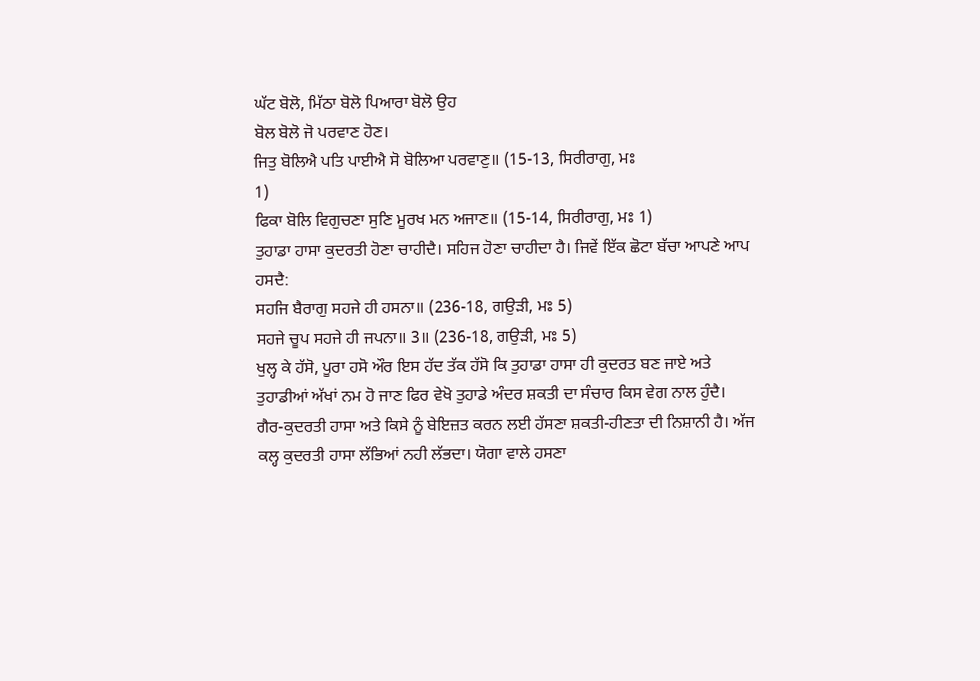ਘੱਟ ਬੋਲੋ, ਮਿੱਠਾ ਬੋਲੋ ਪਿਆਰਾ ਬੋਲੋ ਉਹ
ਬੋਲ ਬੋਲੋ ਜੋ ਪਰਵਾਣ ਹੋਣ।
ਜਿਤੁ ਬੋਲਿਐ ਪਤਿ ਪਾਈਐ ਸੋ ਬੋਲਿਆ ਪਰਵਾਣੁ॥ (15-13, ਸਿਰੀਰਾਗੁ, ਮਃ
1)
ਫਿਕਾ ਬੋਲਿ ਵਿਗੁਚਣਾ ਸੁਣਿ ਮੂਰਖ ਮਨ ਅਜਾਣ॥ (15-14, ਸਿਰੀਰਾਗੁ, ਮਃ 1)
ਤੁਹਾਡਾ ਹਾਸਾ ਕੁਦਰਤੀ ਹੋਣਾ ਚਾਹੀਦੈ। ਸਹਿਜ ਹੋਣਾ ਚਾਹੀਦਾ ਹੈ। ਜਿਵੇਂ ਇੱਕ ਛੋਟਾ ਬੱਚਾ ਆਪਣੇ ਆਪ
ਹਸਦੈ:
ਸਹਜਿ ਬੈਰਾਗੁ ਸਹਜੇ ਹੀ ਹਸਨਾ॥ (236-18, ਗਉੜੀ, ਮਃ 5)
ਸਹਜੇ ਚੂਪ ਸਹਜੇ ਹੀ ਜਪਨਾ॥ 3॥ (236-18, ਗਉੜੀ, ਮਃ 5)
ਖੁਲ੍ਹ ਕੇ ਹੱਸੋ, ਪੂਰਾ ਹਸੋ ਔਰ ਇਸ ਹੱਦ ਤੱਕ ਹੱਸੋ ਕਿ ਤੁਹਾਡਾ ਹਾਸਾ ਹੀ ਕੁਦਰਤ ਬਣ ਜਾਏ ਅਤੇ
ਤੁਹਾਡੀਆਂ ਅੱਖਾਂ ਨਮ ਹੋ ਜਾਣ ਫਿਰ ਵੇਖੋ ਤੁਹਾਡੇ ਅੰਦਰ ਸ਼ਕਤੀ ਦਾ ਸੰਚਾਰ ਕਿਸ ਵੇਗ ਨਾਲ ਹੁੰਦੈ।
ਗੈਰ-ਕੁਦਰਤੀ ਹਾਸਾ ਅਤੇ ਕਿਸੇ ਨੂੰ ਬੇਇਜ਼ਤ ਕਰਨ ਲਈ ਹੱਸਣਾ ਸ਼ਕਤੀ-ਹੀਣਤਾ ਦੀ ਨਿਸ਼ਾਨੀ ਹੈ। ਅੱਜ
ਕਲ੍ਹ ਕੁਦਰਤੀ ਹਾਸਾ ਲੱਭਿਆਂ ਨਹੀ ਲੱਭਦਾ। ਯੋਗਾ ਵਾਲੇ ਹਸਣਾ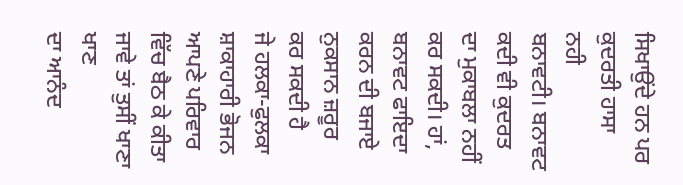ਸਿਖਾਉਂਦੇ ਹਨ ਪਰ ਕੁਦਰਤੀ ਹਾਸਾ ਨਹੀ
ਬਨਾਵਟੀ। ਬਨਾਵਟ ਕਦੀ ਵੀ ਕੁਦਰਤ ਦਾ ਮੁਕਾਬਲਾ ਨਹੀਂ ਕਰ ਸਕਦੀ। ਹਾਂ, ਬਨਾਵਟ ਫਾਇਦਾ ਕਰਨ ਦੀ ਬਜਾਏ
ਨੁਕਸਾਨ ਜ਼ਰੂਰ ਕਰ ਸਕਦੀ ਹੈ
ਜੇ ਹਲਕਾ-ਫੁਲਕਾ ਸ਼ਾਕਾਹਾਰੀ ਭੋਜਨ ਆਪਣੇ ਪਰਿਵਾਰ ਵਿੱਚ ਬੈਠ ਕੇ ਕੀਤਾ ਜਾਵੇ ਤਾਂ ਤੁਸੀਂ ਖਾਣਾ ਖਾਣ
ਦਾ ਆਨੰਦ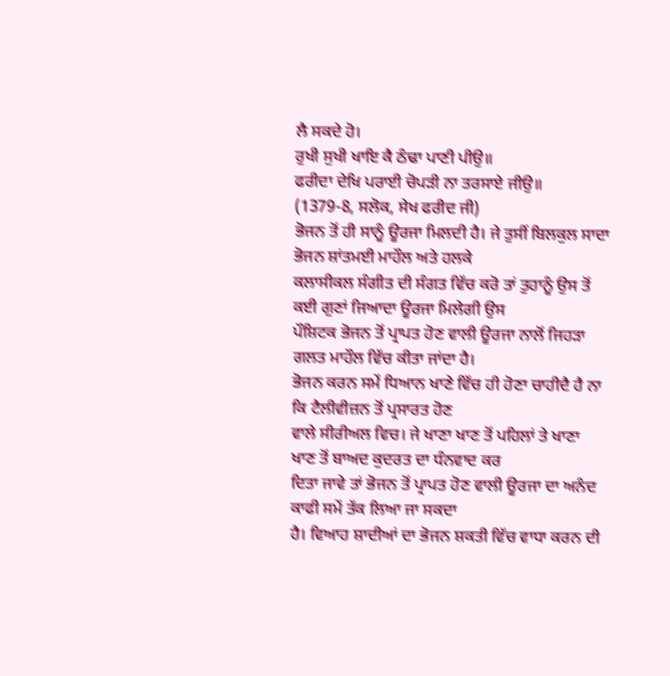ਲੈ ਸਕਦੇ ਹੋ।
ਰੁਖੀ ਸੁਖੀ ਖਾਇ ਕੈ ਠੰਢਾ ਪਾਣੀ ਪੀਉ॥
ਫਰੀਦਾ ਦੇਖਿ ਪਰਾਈ ਚੋਪੜੀ ਨਾ ਤਰਸਾਏ ਜੀਉ॥
(1379-8, ਸਲੋਕ, ਸੇਖ ਫਰੀਦ ਜੀ)
ਭੋਜਨ ਤੋਂ ਹੀ ਸਾਨੂੰ ਊਰਜਾ ਮਿਲਦੀ ਹੈ। ਜੇ ਤੁਸੀਂ ਬਿਲਕੁਲ ਸਾਦਾ ਭੋਜਨ ਸ਼ਾਂਤਮਈ ਮਾਹੌਲ ਅਤੇ ਹਲਕੇ
ਕਲਾਸੀਕਲ ਸੰਗੀਤ ਦੀ ਸੰਗਤ ਵਿੱਚ ਕਰੋ ਤਾਂ ਤੁਹਾਨੂੰ ਉਸ ਤੋਂ ਕਈ ਗੁਣਾਂ ਜਿਆਦਾ ਊਰਜਾ ਮਿਲੇਗੀ ਉਸ
ਪੌਸ਼ਿਟਕ ਭੋਜਨ ਤੋਂ ਪ੍ਰਾਪਤ ਹੋਣ ਵਾਲੀ ਊਰਜਾ ਨਾਲੋਂ ਜਿਹੜਾ ਗਲਤ ਮਾਹੌਲ ਵਿੱਚ ਕੀਤਾ ਜਾਂਦਾ ਹੈ।
ਭੋਜਨ ਕਰਨ ਸਮੇਂ ਧਿਆਨ ਖਾਣੇ ਵਿੱਚ ਹੀ ਹੋਣਾ ਚਾਹੀਦੈ ਹੈ ਨਾ ਕਿ ਟੈਲੀਵੀਜ਼ਨ ਤੋਂ ਪ੍ਰਸਾਰਤ ਹੋਣ
ਵਾਲੇ ਸੀਰੀਅਲ ਵਿਚ। ਜੇ ਖਾਣਾ ਖਾਣ ਤੋਂ ਪਹਿਲਾਂ ਤੇ ਖਾਣਾ ਖਾਣ ਤੋਂ ਬਾਅਦ ਕੁਦਰਤ ਦਾ ਧੰਨਵਾਦ ਕਰ
ਦਿਤਾ ਜਾਵੇ ਤਾਂ ਭੋਜਨ ਤੋਂ ਪ੍ਰਾਪਤ ਹੋਣ ਵਾਲੀ ਊਰਜਾ ਦਾ ਅਨੰਦ ਕਾਫੀ ਸਮੇਂ ਤੱਕ ਲਿਆ ਜਾ ਸਕਦਾ
ਹੈ। ਵਿਆਹ ਸ਼ਾਦੀਆਂ ਦਾ ਭੋਜਨ ਸ਼ਕਤੀ ਵਿੱਚ ਵਾਧਾ ਕਰਨ ਦੀ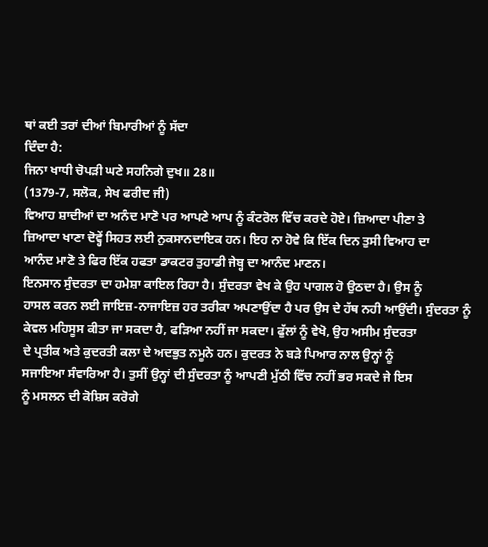ਥਾਂ ਕਈ ਤਰਾਂ ਦੀਆਂ ਬਿਮਾਰੀਆਂ ਨੂੰ ਸੱਦਾ
ਦਿੰਦਾ ਹੈ:
ਜਿਨਾ ਖਾਧੀ ਚੋਪੜੀ ਘਣੇ ਸਹਨਿਗੇ ਦੁਖ॥ 28॥
(1379-7, ਸਲੋਕ, ਸੇਖ ਫਰੀਦ ਜੀ)
ਵਿਆਹ ਸ਼ਾਦੀਆਂ ਦਾ ਅਨੰਦ ਮਾਣੋ ਪਰ ਆਪਣੇ ਆਪ ਨੂੰ ਕੰਟਰੋਲ ਵਿੱਚ ਕਰਦੇ ਹੋਏ। ਜ਼ਿਆਦਾ ਪੀਣਾ ਤੇ
ਜ਼ਿਆਦਾ ਖਾਣਾ ਦੋਵ੍ਹੇਂ ਸਿਹਤ ਲਈ ਨੁਕਸਾਨਦਾਇਕ ਹਨ। ਇਹ ਨਾ ਹੋਵੇ ਕਿ ਇੱਕ ਦਿਨ ਤੁਸੀ ਵਿਆਹ ਦਾ
ਆਨੰਦ ਮਾਣੋ ਤੇ ਫਿਰ ਇੱਕ ਹਫਤਾ ਡਾਕਟਰ ਤੁਹਾਡੀ ਜੇਬ੍ਹ ਦਾ ਆਨੰਦ ਮਾਣਨ।
ਇਨਸਾਨ ਸੁੰਦਰਤਾ ਦਾ ਹਮੇਸ਼ਾ ਕਾਇਲ ਰਿਹਾ ਹੈ। ਸੁੰਦਰਤਾ ਵੇਖ ਕੇ ਉਹ ਪਾਗਲ ਹੋ ਉਠਦਾ ਹੈ। ਉਸ ਨੂੰ
ਹਾਸਲ ਕਰਨ ਲਈ ਜਾਇਜ਼-ਨਾਜਾਇਜ਼ ਹਰ ਤਰੀਕਾ ਅਪਣਾਉਂਦਾ ਹੈ ਪਰ ਉਸ ਦੇ ਹੱਥ ਨਹੀ ਆਉਂਦੀ। ਸੁੰਦਰਤਾ ਨੂੰ
ਕੇਵਲ ਮਹਿਸੂਸ ਕੀਤਾ ਜਾ ਸਕਦਾ ਹੈ, ਫੜਿਆ ਨਹੀਂ ਜਾ ਸਕਦਾ। ਫੁੱਲਾਂ ਨੂੰ ਵੇਖੋ, ਉਹ ਅਸੀਮ ਸੁੰਦਰਤਾ
ਦੇ ਪ੍ਰਤੀਕ ਅਤੇ ਕੁਦਰਤੀ ਕਲਾ ਦੇ ਅਦਭੁਤ ਨਮੂਨੇ ਹਨ। ਕੁਦਰਤ ਨੇ ਬੜੇ ਪਿਆਰ ਨਾਲ ਉਨ੍ਹਾਂ ਨੂੰ
ਸਜਾਇਆ ਸੰਵਾਰਿਆ ਹੈ। ਤੁਸੀਂ ਉਨ੍ਹਾਂ ਦੀ ਸੁੰਦਰਤਾ ਨੂੰ ਆਪਣੀ ਮੁੱਠੀ ਵਿੱਚ ਨਹੀਂ ਭਰ ਸਕਦੇ ਜੇ ਇਸ
ਨੂੰ ਮਸਲਨ ਦੀ ਕੋਸ਼ਿਸ ਕਰੋਗੇ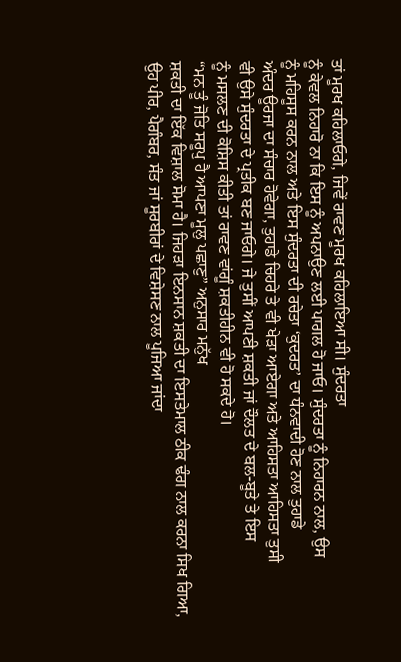ਤਾਂ ਮੂਰਖ ਕਹਿਲਾਓਗੇ, ਜਿਵੇਂ ਰਾਵਣ ਮੂਰਖ ਕਹਿਲਾਇਆ ਸੀ। ਸੁੰਦਰਤਾ
ਨੂੰ ਕੇਵਲ ਨਿਹਾਰੋ ਨਾ ਕਿ ਇਸ ਨੂੰ ਅਪਨਾਉਣ ਲਈ ਪਾਗਲ ਹੋ ਜਾਓ। ਸੁੰਦਰਤਾ ਨੂੰ ਨਿਹਾਰਨ ਨਾਲ, ਉਸ
ਨੂੰ ਮਹਿਸੂਸ ਕਰਨ ਨਾਲ ਅਤੇ ਇਸ ਸੁੰਦਰਤਾ ਦੀ ਰਚੇਤਾ ‘ਕੁਦਰਤ’ ਦਾ ਧੰਨਵਾਦੀ ਹੋਣ ਨਾਲ ਤੁਹਾਡੇ
ਅੰਦਰ ਊਰਜਾ ਦਾ ਸੰਚਾਰ ਹੋਵੇਗਾ, ਤੁਹਾਡੇ ਚਿਹਰੇ ਤੇ ਵੀ ਖੇੜਾ ਆਏਗਾ ਅਤੇ ਆਹਿਸਤਾ ਆਹਿਸਤਾ ਤੁਸੀ
ਵੀ ਉਸੇ ਸੁੰਦਰਤਾ ਦੇ ਪ੍ਰਤੀਕ ਬਣ ਜਾਓਗੇ। ਜੇ ਤੁਸੀਂ ਆਪਣੀ ਸ਼ਕਤੀ ਜਾਂ ਦੌਲਤ ਦੇ ਬਲ-ਬੂਤੇ ਤੇ ਇਸ
ਨੂੰ ਮਸਲਣ ਦੀ ਕੋਸ਼ਿਸ ਕੀਤੀ ਤਾਂ ਰਾਵਣ ਵਾਂਗੂੰ ਸ਼ਕਤੀਹੀਨ ਵੀ ਹੋ ਸਕਦੇ ਹੋ।
“ਮਨ ਤੂੰ ਜੋਤਿ ਸਰੂਪੁ ਹੈ ਆਪਣਾ ਮੂਲੁ ਪਛਾਣੁ” ਅਨੁਸਾਰ ਮਨੁੱਖ
ਸ਼ਕਤੀ ਦਾ ਇੱਕ ਵਿਸ਼ਾਲ ਸੋਮਾ ਹੈ। ਜਿਹੜਾ ਇਨਸਾਨ ਸ਼ਕਤੀ ਦਾ ਇਸਤੇਮਾਲ ਠੀਕ ਢੰਗ ਨਾਲ ਕਰਨਾ ਸਿਖ ਗਿਆ,
ਉਹ ਪੀਰ, ਪੈਗੰਬਰ, ਸੰਤ ਜਾਂ ਸੂਰਬੀਰਾਂ ਦੇ ਵਿਸ਼ੇਸਣ ਨਾਲ ਪੂਜਿਆ ਜਾਂਦਾ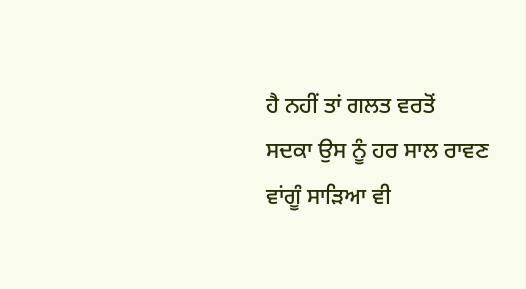ਹੈ ਨਹੀਂ ਤਾਂ ਗਲਤ ਵਰਤੋਂ
ਸਦਕਾ ਉਸ ਨੂੰ ਹਰ ਸਾਲ ਰਾਵਣ ਵਾਂਗੂੰ ਸਾੜਿਆ ਵੀ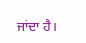ਜਾਂਦਾ ਹੈ।